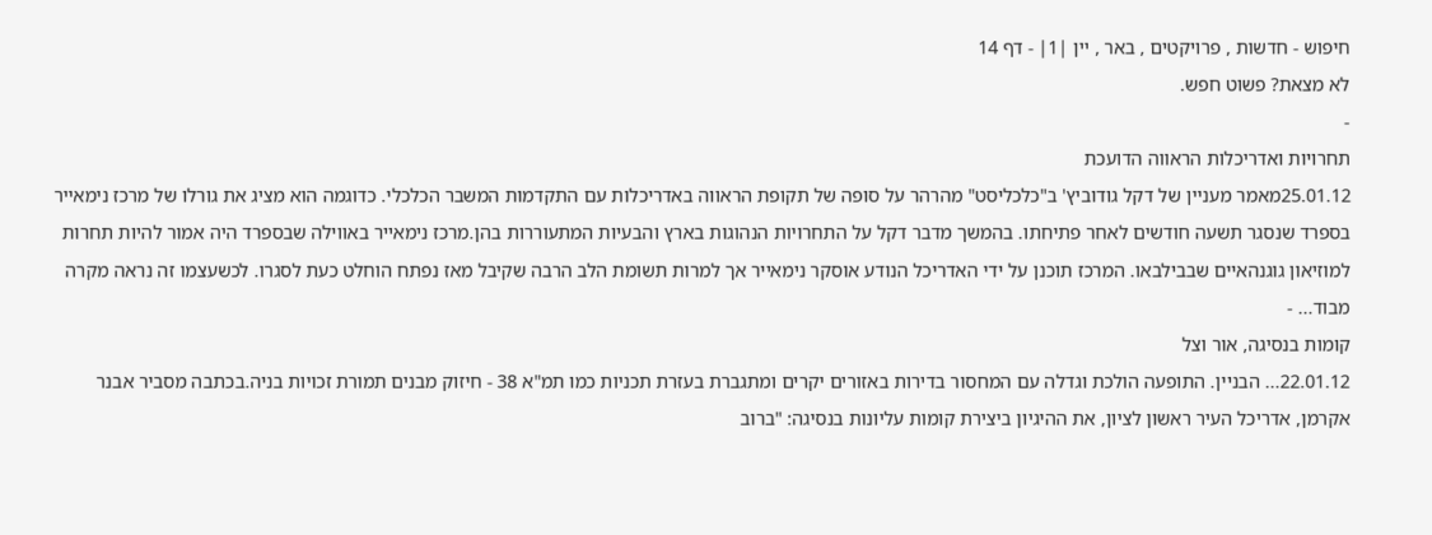חיפוש - חדשות , פרויקטים , באר , יין |1| - דף 14
לא מצאת? פשוט חפש.
-
תחרויות ואדריכלות הראווה הדועכת
25.01.12מאמר מעניין של דקל גודוביץ' ב"כלכליסט" מהרהר על סופה של תקופת הראווה באדריכלות עם התקדמות המשבר הכלכלי. כדוגמה הוא מציג את גורלו של מרכז נימאייר בספרד שנסגר תשעה חודשים לאחר פתיחתו. בהמשך מדבר דקל על התחרויות הנהוגות בארץ והבעיות המתעוררות בהן.מרכז נימאייר באווילה שבספרד היה אמור להיות תחרות למוזיאון גוגנהאיים שבבילבאו. המרכז תוכנן על ידי האדריכל הנודע אוסקר נימאייר אך למרות תשומת הלב הרבה שקיבל מאז נפתח הוחלט כעת לסגרו. לכשעצמו זה נראה מקרה מבוד... -
קומות בנסיגה, אור וצל
22.01.12... הבניין. התופעה הולכת וגדלה עם המחסור בדירות באזורים יקרים ומתגברת בעזרת תכניות כמו תמ"א 38 - חיזוק מבנים תמורת זכויות בניה.בכתבה מסביר אבנר אקרמן, אדריכל העיר ראשון לציון, את ההיגיון ביצירת קומות עליונות בנסיגה: "ברוב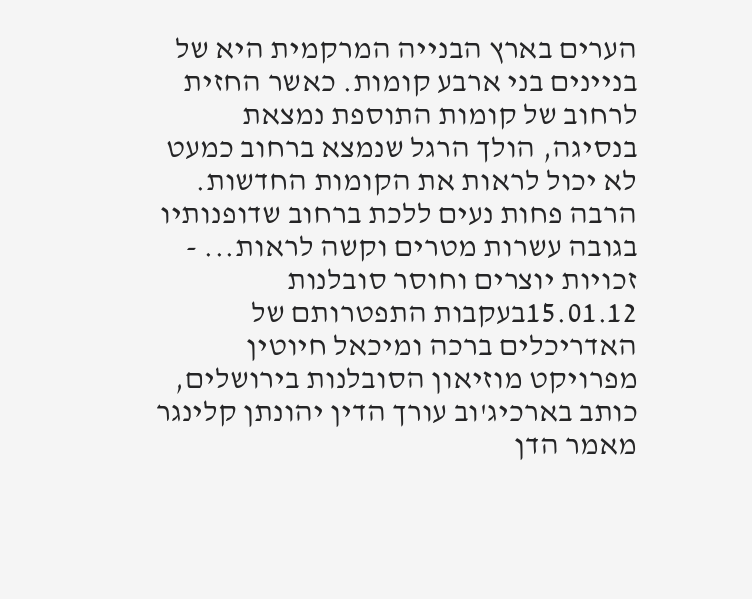הערים בארץ הבנייה המרקמית היא של בניינים בני ארבע קומות. כאשר החזית לרחוב של קומות התוספת נמצאת בנסיגה, הולך הרגל שנמצא ברחוב כמעט לא יכול לראות את הקומות החדשות. הרבה פחות נעים ללכת ברחוב שדופנותיו בגובה עשרות מטרים וקשה לראות... -
זכויות יוצרים וחוסר סובלנות
15.01.12בעקבות התפטרותם של האדריכלים ברכה ומיכאל חיוטין מפרויקט מוזיאון הסובלנות בירושלים, כותב בארכיג'וב עורך הדין יהונתן קלינגר מאמר הדן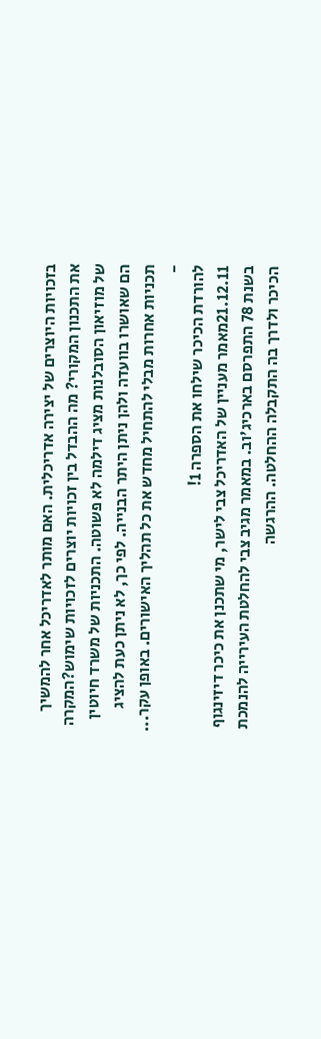בזכויות היוצרים של יצירה אדריכלית. האם מותר לאדריכל אחר להמשיך את התכנון המקורי? מה ההבדל בין זכויות יוצרים לזכויות שימוש?המקרה של מוזיאון הסובלנות מציג דילמה לא פשוטה. התכניות של משרד חיוטין הם שאושרו בוועדה ולהן ניתן היתר הבנייה. לפי כך, לא ניתן כעת להציג תכניות אחרות מבלי להתחיל מחדש את כל תהליך האישורים. באופן עקר... -
להורדת הכיכר שילחו את הספרה 1!
21.12.11מאמר מעניין של האדריכל צבי לישר, מי שתכנן את כיכר דיזינגוף בשנת 78 התפרסם בארכיג'וב. במאמר מגיב צבי להחלטת העירייה להנמכת הכיכר ולדרך בה התקבלה ההחלטה. ההרגשה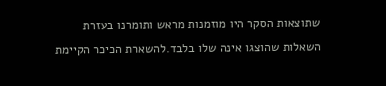שתוצאות הסקר היו מוזמנות מראש ותומרנו בעזרת השאלות שהוצגו אינה שלו בלבד.להשארת הכיכר הקיימת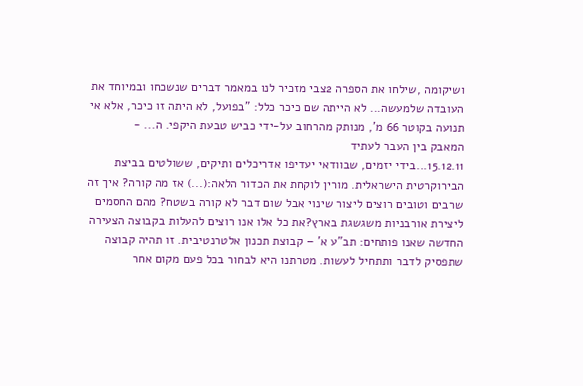ושיקומה ,שילחו את הספרה 2צבי מזכיר לנו במאמר דברים שנשכחו ובמיוחד את העובדה שלמעשה... לא הייתה שם כיכר כלל: "בפועל, לא היתה זו כיכר, אלא אי תנועה בקוטר 66 מ', מנותק מהרחוב על-ידי כביש טבעת היקפי. ה... -
המאבק בין העבר לעתיד
15.12.11...בידי יזמים, שבוודאי יעדיפו אדריכלים ותיקים, ששולטים בביצת הבירוקרטית הישראלית. מורין לוקחת את הכדור הלאה:(...) אז מה קורה? איך זה שרבים וטובים רוצים ליצור שינוי אבל שום דבר לא קורה בשטח? מהם החסמים ליצירת אורבניות משגשגת בארץ?את כל אלו אנו רוצים להעלות בקבוצה הצעירה החדשה שאנו פותחים: תב"ע א' – קבוצת תכנון אלטרנטיבית. זו תהיה קבוצה שתפסיק לדבר ותתחיל לעשות. מטרתנו היא לבחור בכל פעם מקום אחר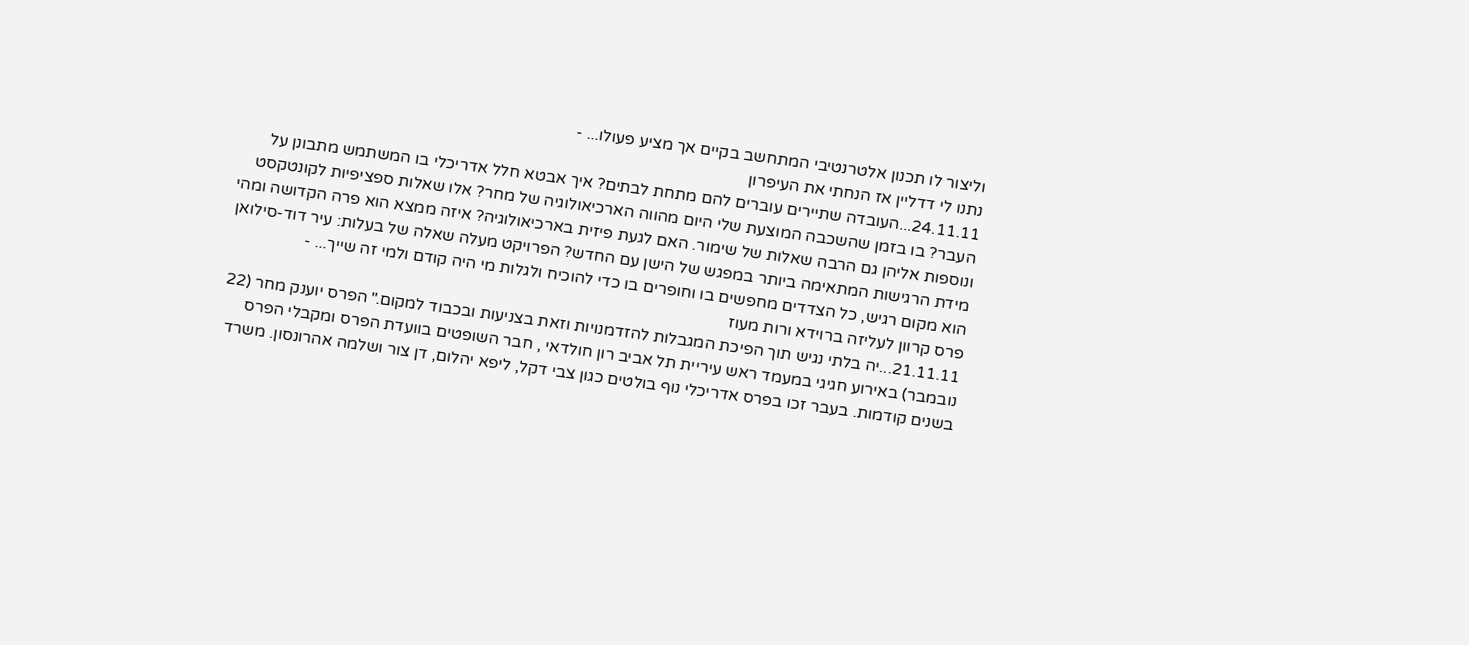וליצור לו תכנון אלטרנטיבי המתחשב בקיים אך מציע פעולו... -
נתנו לי דדליין אז הנחתי את העיפרון
24.11.11...העובדה שתיירים עוברים להם מתחת לבתים? איך אבטא חלל אדריכלי בו המשתמש מתבונן על העבר? בו בזמן שהשכבה המוצעת שלי היום מהווה הארכיאולוגיה של מחר? אלו שאלות ספציפיות לקונטקסט ונוספות אליהן גם הרבה שאלות של שימור. האם לגעת פיזית בארכיאולוגיה? איזה ממצא הוא פרה הקדושה ומהי מידת הרגישות המתאימה ביותר במפגש של הישן עם החדש? הפרויקט מעלה שאלה של בעלות: עיר דוד-סילואן הוא מקום רגיש, כל הצדדים מחפשים בו וחופרים בו כדי להוכיח ולגלות מי היה קודם ולמי זה שייך... -
פרס קרוון לעליזה ברוידא ורות מעוז
21.11.11...יה בלתי נגיש תוך הפיכת המגבלות להזדמנויות וזאת בצניעות ובכבוד למקום." הפרס יוענק מחר (22 נובמבר) באירוע חגיגי במעמד ראש עיריית תל אביב רון חולדאי , חבר השופטים בוועדת הפרס ומקבלי הפרס בשנים קודמות. בעבר זכו בפרס אדריכלי נוף בולטים כגון צבי דקל, ליפא יהלום, דן צור ושלמה אהרונסון. משרד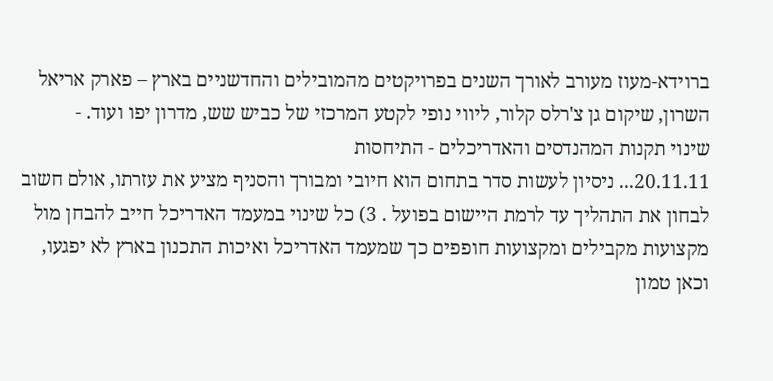ברוידא-מעוז מעורב לאורך השנים בפרויקטים מהמובילים והחדשניים בארץ – פארק אריאל השרון, שיקום גן צ'רלס קלור, ליווי נופי לקטע המרכזי של כביש שש, מדרון יפו ועוד. -
שינוי תקנות המהנדסים והאדריכלים - התיחסות
20.11.11... ניסיון לעשות סדר בתחום הוא חיובי ומבורך והסניף מציע את עזרתו, אולם חשוב לבחון את התהליך עד לרמת היישום בפועל . 3) כל שינוי במעמד האדריכל חייב להבחן מול מקצועות מקבילים ומקצועות חופפים כך שמעמד האדריכל ואיכות התכנון בארץ לא יפגעו, וכאן טמון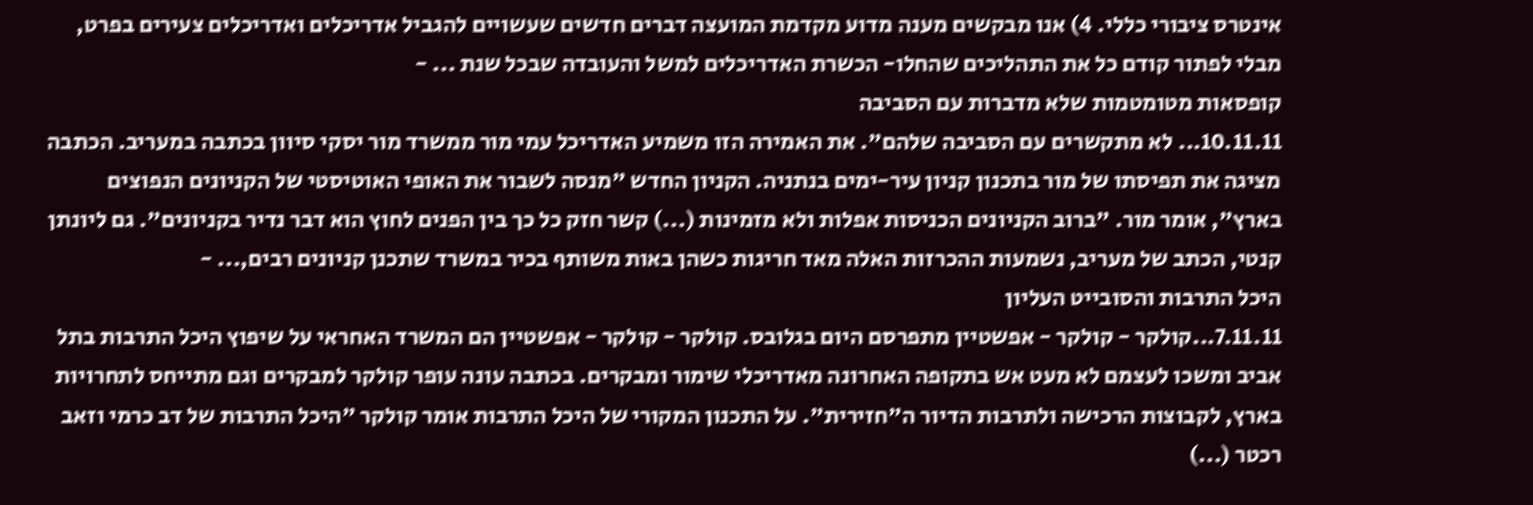אינטרס ציבורי כללי. 4) אנו מבקשים מענה מדוע מקדמת המועצה דברים חדשים שעשויים להגביל אדריכלים ואדריכלים צעירים בפרט, מבלי לפתור קודם כל את התהליכים שהחלו- הכשרת האדריכלים למשל והעובדה שבכל שנת ... -
קופסאות מטומטמות שלא מדברות עם הסביבה
10.11.11... לא מתקשרים עם הסביבה שלהם". את האמירה הזו משמיע האדריכל עמי מור ממשרד מור יסקי סיוון בכתבה במעריב. הכתבה מציגה את תפיסתו של מור בתכנון קניון עיר-ימים בנתניה. הקניון החדש "מנסה לשבור את האופי האוטיסטי של הקניונים הנפוצים בארץ", אומר מור. "ברוב הקניונים הכניסות אפלות ולא מזמינות (...) קשר חזק כל כך בין הפנים לחוץ הוא דבר נדיר בקניונים". גם ליונתן קנטי, הכתב של מעריב, נשמעות ההכרזות האלה מאד חריגות כשהן באות משותף בכיר במשרד שתכנן קניונים רבים,... -
היכל התרבות והסובייט העליון
7.11.11...קולקר - קולקר - אפשטיין מתפרסם היום בגלובס. קולקר - קולקר - אפשטיין הם המשרד האחראי על שיפוץ היכל התרבות בתל אביב ומשכו לעצמם לא מעט אש בתקופה האחרונה מאדריכלי שימור ומבקרים. בכתבה עונה עופר קולקר למבקרים וגם מתייחס לתחרויות בארץ, לקבוצות הרכישה ולתרבות הדיור ה"חזירית". על התכנון המקורי של היכל התרבות אומר קולקר "היכל התרבות של דב כרמי וזאב רכטר (...)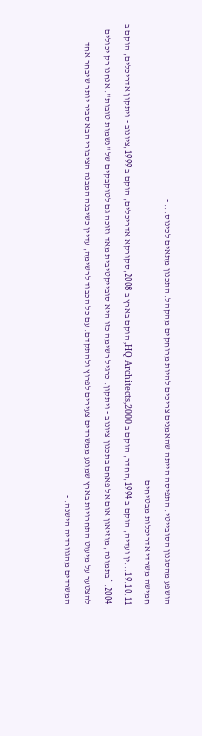הושפע מהסגנון הסובייטי. התפיסה הייתה שהאמנים צריכים להיות מרוחקים מהקהל. התכנון מתאים לכינוס... -
חמישה משרדי אדריכלות מבטיחים
19.10.11...ין ועדיה, הוקם ב 1994,החדר, הוקם ב 2000,HQ Architects, הוקם בארץ ב 2008,סקורקא אדריכלים, הוקם ב 1999,ציונוב - ויתקון אדריכלים, הוקם ב 2004. *בתמונה, מוזיאון אום אל פאחם בתכנון ציונוב - ויתקון. כרגיל רשימה כזו היא סובייקטיבית מאד וזוכה גם לטוקבקים של "נשמות טובות". אנחנו רק יכולים להצטער על מיעוט התחרויות בארץ שמונע ממשרדים צעירים לפרוץ ולהתקדם. עם כל הכבוד לרשימה, עדיין כשיבנה המבנה הציבורי הבא סביר יותר שיבחר אחד המשרדים מהגוורדיה הישנה. -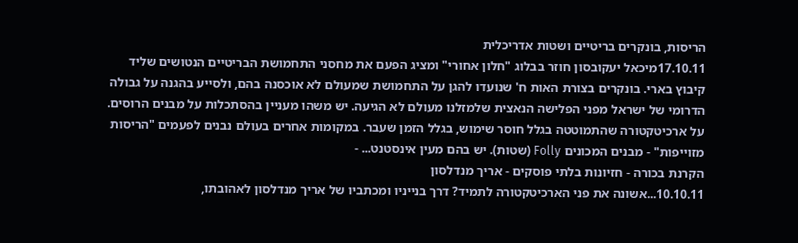הריסות, בונקרים בריטיים ושטות אדריכלית
17.10.11מיכאל יעקובסון חוזר בבלוג "חלון אחורי" ומציג הפעם את מחסני התחמושת הבריטיים הנטושים שליד קיבוץ בארי. בונקרים בצורת האות ח' שנועדו להגן על התחמושת שמעולם לא אוכסנה בהם, ולסייע בהגנה על גבולה הדרומי של ישראל מפני הפלישה הנאצית שלמזלנו מעולם לא הגיעה. יש משהו מעניין בהסתכלות על מבנים הרוסים. על ארכיטקטורה שהתמוטטה בגלל חוסר שימוש, בגלל הזמן שעבר. במקומות אחרים בעולם נבנים לפעמים "הריסות מזוייפות" - מבנים המכונים Folly (שטות). יש בהם מעין אינסטנט... -
הקרנת בכורה - חזיונות בלתי פוסקים - אריך מנדלסון
10.10.11...אשונה את פני הארכיטקטורה לתמיד? דרך בנייניו ומכתביו של אריך מנדלסון לאהובתו,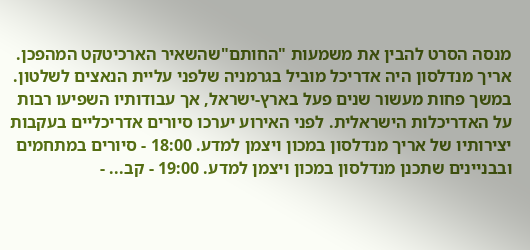מנסה הסרט להבין את משמעות "החותם"שהשאיר הארכיטקט המהפכן. אריך מנדלסון היה אדריכל מוביל בגרמניה שלפני עליית הנאצים לשלטון. במשך פחות מעשור שנים פעל בארץ-ישראל, אך עבודותיו השפיעו רבות על האדריכלות הישראלית. לפני האירוע יערכו סיורים אדריכליים בעקבות יצירותיו של אריך מנדלסון במכון ויצמן למדע. 18:00 - סיורים במתחמים ובבניינים שתכנן מנדלסון במכון ויצמן למדע. 19:00 - קב... -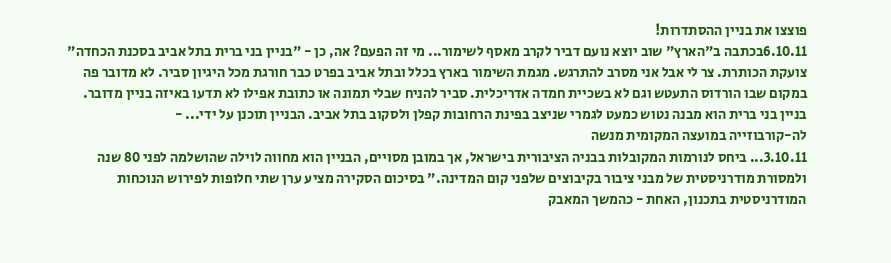פוצצו את בניין ההסתדרות!
6.10.11בכתבה ב"הארץ" שוב יוצא נועם דביר לקרב מאסף לשימור... מי זה הפעם? אה, כן - "בניין בני ברית בתל אביב בסכנת הכחדה" צועקת הכותרת. צר לי אבל אני מסרב להתרגש. מגמת השימור בארץ בכלל ובתל אביב בפרט כבר חורגת מכל היגיון סביר. לא מדובר פה במקום שבו הורדוס התעטש וגם לא בשכיית חמדה אדריכלית. סביר להניח שבלי תמונה או כתובת אפילו לא תדעו באיזה בניין מדובר. בניין בני ברית הוא מבנה נטוש כמעט לגמרי שניצב בפינת הרחובות קפלן ולסקוב בתל אביב. הבניין תוכנן על ידי... -
לה-קורבוזייה במועצה המקומית מנשה
3.10.11... ביחס לנורמות המקובלות בבניה הציבורית בישראל, אך במובן מסויים, הבניין הוא מחווה לוילה שהושלמה לפני 80 שנה ולמסורת מודרניסטית של מבני ציבור בקיבוצים שלפני קום המדינה." בסיכום הסקירה מציע ערן שתי חלופות לפירוש הנוכחות המודרניסטית בתכנון, האחת - כהמשך המאבק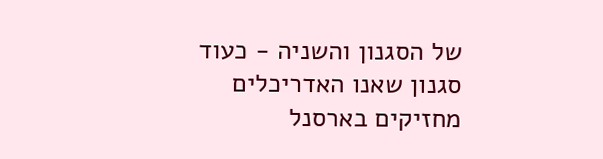של הסגנון והשניה - כעוד סגנון שאנו האדריכלים מחזיקים בארסנל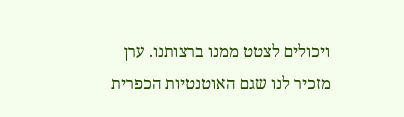ויכולים לצטט ממנו ברצותנו. ערן מזכיר לנו שגם האוטנטיות הכפרית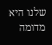שלנו היא מדומה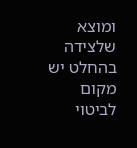ומוצא שלצידה בהחלט יש מקום לביטוי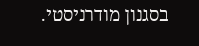בסגנון מודרניסטי.